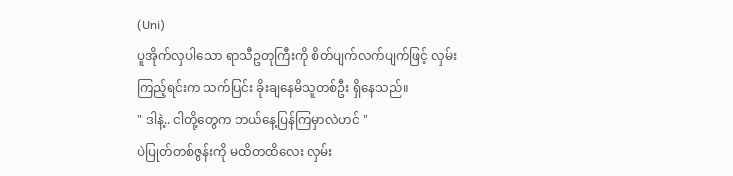(Uni)
ပူအိုက်လှပါသော ရာသီဥတုကြီးကို စိတ်ပျက်လက်ပျက်ဖြင့် လှမ်းကြည့်ရင်းက သက်ပြင်း ခိုးချနေမိသူတစ်ဦး ရှိနေသည်။
" ဒါနဲ့.. ငါတို့တွေက ဘယ်နေ့ပြန်ကြမှာလဲဟင် "
ပဲပြုတ်တစ်ဇွန်းကို မထိတထိလေး လှမ်း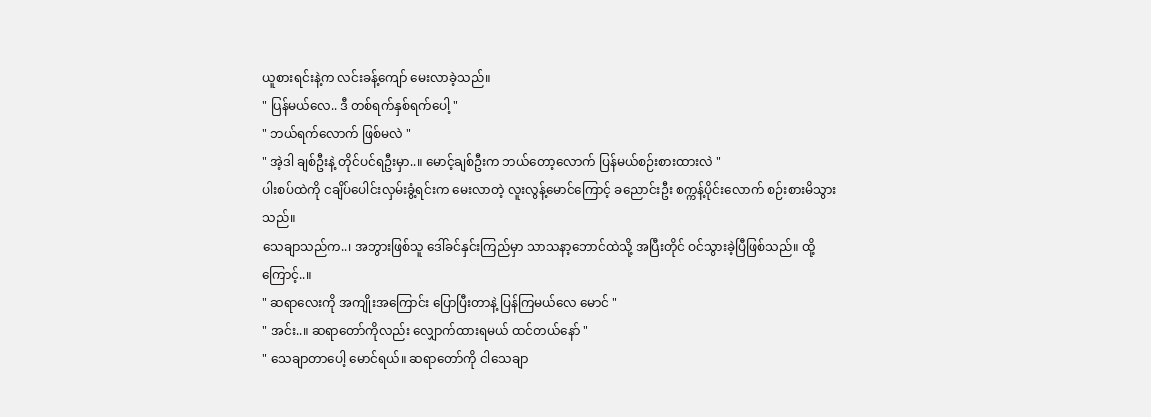ယူစားရင်းနဲ့က လင်းခန့်ကျော် မေးလာခဲ့သည်။
" ပြန်မယ်လေ.. ဒီ တစ်ရက်နှစ်ရက်ပေါ့ "
" ဘယ်ရက်လောက် ဖြစ်မလဲ "
" အဲ့ဒါ ချစ်ဦးနဲ့ တိုင်ပင်ရဦးမှာ..။ မောင့်ချစ်ဦးက ဘယ်တော့လောက် ပြန်မယ်စဉ်းစားထားလဲ "
ပါးစပ်ထဲကို ငချိပ်ပေါင်းလှမ်းခွံ့ရင်းက မေးလာတဲ့ လူးလွန့်မောင်ကြောင့် ခညောင်းဦး စက္ကန့်ပိုင်းလောက် စဉ်းစားမိသွားသည်။
သေချာသည်က..၊ အဘွားဖြစ်သူ ဒေါ်ခင်နှင်းကြည်မှာ သာသနာ့ဘောင်ထဲသို့ အပြီးတိုင် ဝင်သွားခဲ့ပြီဖြစ်သည်။ ထို့ကြောင့်..။
" ဆရာလေးကို အကျိုးအကြောင်း ပြောပြီးတာနဲ့ ပြန်ကြမယ်လေ မောင် "
" အင်း..။ ဆရာတော်ကိုလည်း လျှောက်ထားရမယ် ထင်တယ်နော် "
" သေချာတာပေါ့ မောင်ရယ်။ ဆရာတော်ကို ငါသေချာ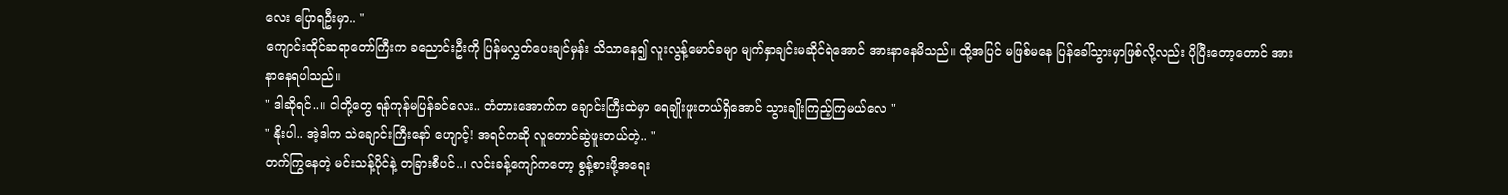လေး ပြောရဦးမှာ.. "
ကျောင်းထိုင်ဆရာတော်ကြီးက ခညောင်းဦးကို ပြန်မလွှတ်ပေးချင်မှန်း သိသာနေ၍ လူးလွန့်မောင်ခမျာ မျက်နှာချင်းမဆိုင်ရဲအောင် အားနာနေမိသည်။ ထို့အပြင် မဖြစ်မနေ ပြန်ခေါ်သွားမှာဖြစ်လို့လည်း ပိုပြီးတော့တောင် အားနာနေရပါသည်။
" ဒါဆိုရင်..။ ငါတို့တွေ ရန်ကုန်မပြန်ခင်လေး.. တံတားအောက်က ချောင်းကြီးထဲမှာ ရေချိုးဖူးတယ်ရှိအောင် သွားချိုးကြည့်ကြမယ်လေ "
" နိုးပါ.. အဲ့ဒါက သဲချောင်းကြီးနော် ဟျောင့်! အရင်ကဆို လူတောင်ဆွဲဖူးတယ်တဲ့.. "
တက်ကြွနေတဲ့ မင်းသန့်ပိုင်နဲ့ တခြားစီပင်..၊ လင်းခန့်ကျော်ကတော့ စွန့်စားဖို့အရေး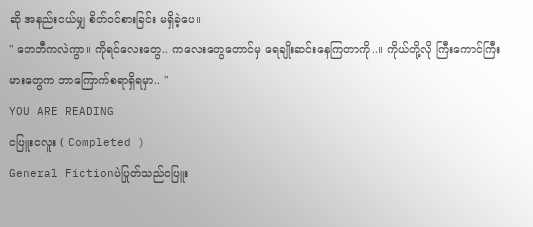ဆို အနည်းငယ်မျှ စိတ်ဝင်စားခြင်း မရှိခဲ့ပေ။
" ဘေဘီကလဲကွာ။ ကိုရင်လေးတွေ.. ကလေးတွေတောင်မှ ရေချိုးဆင်းနေကြတာကို..။ ကိုယ်တို့လို ကြီးကောင်ကြီးမားတွေက ဘာကြောက်စရာရှိရမှာ.. "
YOU ARE READING
ငပြူးငလူး ( Completed )
General Fictionပဲပြုတ်သည်ငပြူး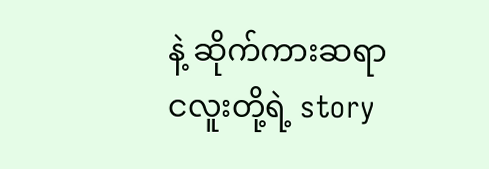နဲ့ ဆိုက်ကားဆရာငလူးတို့ရဲ့ story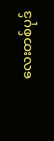လေးတစ်ပုဒ်